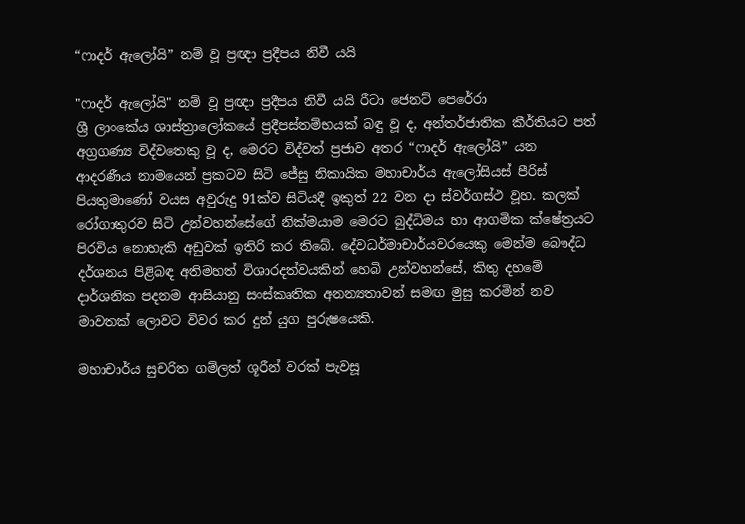“ෆාදර් ඇලෝයි” නම් වූ ප්‍රඥා ප්‍රදීපය නිවී යයි

"ෆාදර් ඇලෝයි" නම් වූ ප්‍රඥා ප්‍රදීපය නිවී යයි රීටා ජෙනට් පෙරේරා
ශ්‍රී ලාංකේය ශාස්ත්‍රාලෝකයේ ප්‍රදීපස්තම්භයක් බඳු වූ ද, අන්තර්ජාතික කීර්තියට පත් අග්‍රගණ්‍ය විද්වතෙකු වූ ද, මෙරට විද්වත් ප්‍රජාව අතර “ෆාදර් ඇලෝයි” යන ආදරණීය නාමයෙන් ප්‍රකටව සිටි ජේසු නිකායික මහාචාර්ය ඇලෝසියස් පීරිස් පියතුමාණෝ වයස අවුරුදු 91ක්ව සිටියදී ඉකුත් 22 වන දා ස්වර්ගස්ථ වූහ. කලක් රෝගාතුරව සිටි උන්වහන්සේගේ නික්මයාම මෙරට බුද්ධිමය හා ආගමික ක්ෂේත්‍රයට පිරවිය නොහැකි අඩුවක් ඉතිරි කර තිබේ. දේවධර්මාචාර්යවරයෙකු මෙන්ම බෞද්ධ දර්ශනය පිළිබඳ අතිමහත් විශාරදත්වයකින් හෙබි උන්වහන්සේ, කිතු දහමේ දාර්ශනික පදනම ආසියානු සංස්කෘතික අනන්‍යතාවන් සමඟ මුසු කරමින් නව මාවතක් ලොවට විවර කර දුන් යුග පුරුෂයෙකි.

මහාචාර්ය සුචරිත ගම්ලත් ශූරීන් වරක් පැවසූ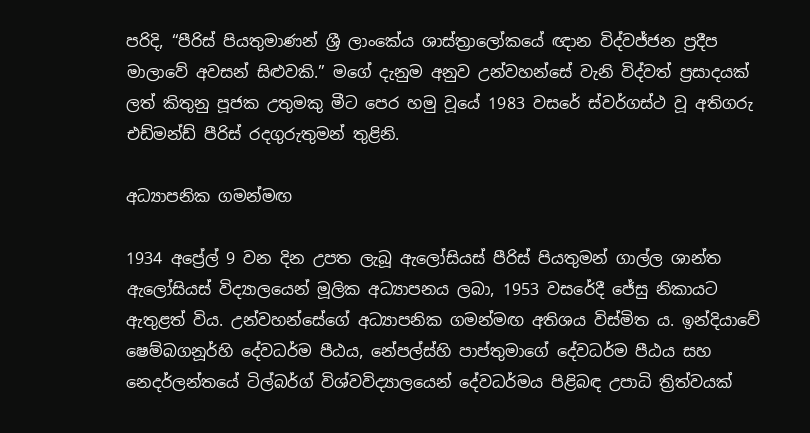පරිදි, “පීරිස් පියතුමාණන් ශ්‍රී ලාංකේය ශාස්ත්‍රාලෝකයේ ඥාන විද්වජ්ජන ප්‍රදීප මාලාවේ අවසන් සිළුවකි.” මගේ දැනුම අනුව උන්වහන්සේ වැනි විද්වත් ප්‍රසාදයක් ලත් කිතුනු පූජක උතුමකු මීට පෙර හමු වූයේ 1983 වසරේ ස්වර්ගස්ථ වූ අතිගරු එඩ්මන්ඩ් පීරිස් රදගුරුතුමන් තුළිනි.

අධ්‍යාපනික ගමන්මඟ

1934 අප්‍රේල් 9 වන දින උපත ලැබූ ඇලෝසියස් පීරිස් පියතුමන් ගාල්ල ශාන්ත ඇලෝසියස් විද්‍යාලයෙන් මූලික අධ්‍යාපනය ලබා, 1953 වසරේදී ජේසු නිකායට ඇතුළත් විය. උන්වහන්සේගේ අධ්‍යාපනික ගමන්මඟ අතිශය විස්මිත ය. ඉන්දියාවේ ෂෙම්බගනූර්හි දේවධර්ම පීඨය, නේපල්ස්හි පාප්තුමාගේ දේවධර්ම පීඨය සහ නෙදර්ලන්තයේ ටිල්බර්ග් විශ්වවිද්‍යාලයෙන් දේවධර්මය පිළිබඳ උපාධි ත්‍රිත්වයක්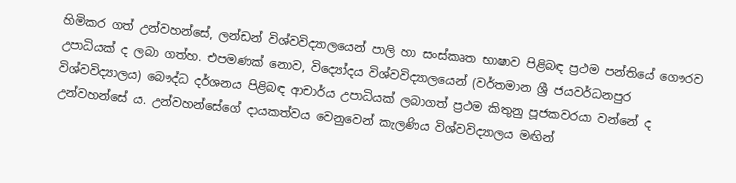හිමිකර ගත් උන්වහන්සේ, ලන්ඩන් විශ්වවිද්‍යාලයෙන් පාලි හා සංස්කෘත භාෂාව පිළිබඳ ප්‍රථම පන්තියේ ගෞරව උපාධියක් ද ලබා ගත්හ. එපමණක් නොව, විද්‍යෝදය විශ්වවිද්‍යාලයෙන් (වර්තමාන ශ්‍රී ජයවර්ධනපුර විශ්වවිද්‍යාලය) බෞද්ධ දර්ශනය පිළිබඳ ආචාර්ය උපාධියක් ලබාගත් ප්‍රථම කිතුනු පූජකවරයා වන්නේ ද උන්වහන්සේ ය. උන්වහන්සේගේ දායකත්වය වෙනුවෙන් කැලණිය විශ්වවිද්‍යාලය මඟින්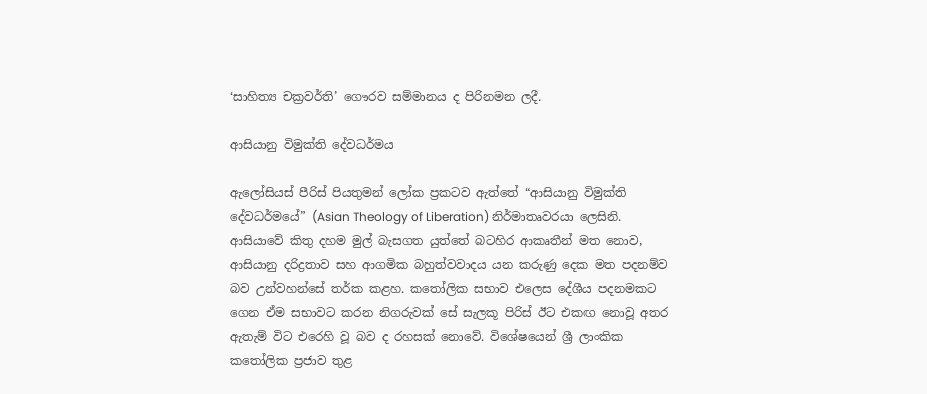‘සාහිත්‍ය චක්‍රවර්ති’ ගෞරව සම්මානය ද පිරිනමන ලදී.

ආසියානු විමුක්ති දේවධර්මය

ඇලෝසියස් පීරිස් පියතුමන් ලෝක ප්‍රකටව ඇත්තේ “ආසියානු විමුක්ති දේවධර්මයේ” (Asian Theology of Liberation) නිර්මාතෘවරයා ලෙසිනි. ආසියාවේ කිතු දහම මුල් බැසගත යුත්තේ බටහිර ආකෘතීන් මත නොව, ආසියානු දරිද්‍රතාව සහ ආගමික බහුත්වවාදය යන කරුණු දෙක මත පදනම්ව බව උන්වහන්සේ තර්ක කළහ. කතෝලික සභාව එලෙස දේශීය පදනමකට ගෙන ඒම සභාවට කරන නිගරුවක් සේ සැලකූ පිරිස් ඊට එකඟ නොවූ අතර ඇතැම් විට එරෙහි වූ බව ද රහසක් නොවේ. විශේෂයෙන් ශ්‍රී ලාංකික කතෝලික ප්‍රජාව තුළ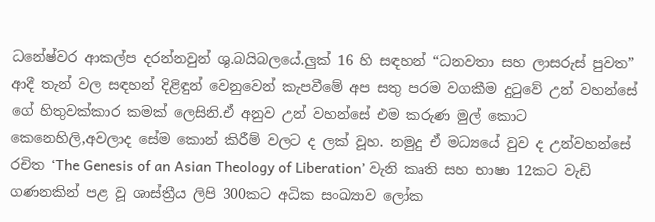ධනේෂ්වර ආකල්ප දරන්නවුන් ශු.බයිබලයේ.ලුක් 16 හි සඳහන් “ධනවතා සහ ලාසරුස් පුවත” ආදී තැන් වල සඳහන් දිළිඳුන් වෙනුවෙන් කැපවීමේ අප සතු පරම වගකීම දුටුවේ උන් වහන්සේ ගේ හිතුවක්කාර කමක් ලෙසිනි.ඒ අනුව උන් වහන්සේ එම කරුණ මුල් කොට කෙනෙහිලි,අවලාද සේම කොන් කිරීම් වලට ද ලක් වූහ. නමුදු ඒ මධ්‍යයේ වුව ද උන්වහන්සේ රචිත ‘The Genesis of an Asian Theology of Liberation’ වැනි කෘති සහ භාෂා 12කට වැඩි ගණනකින් පළ වූ ශාස්ත්‍රීය ලිපි 300කට අධික සංඛ්‍යාව ලෝක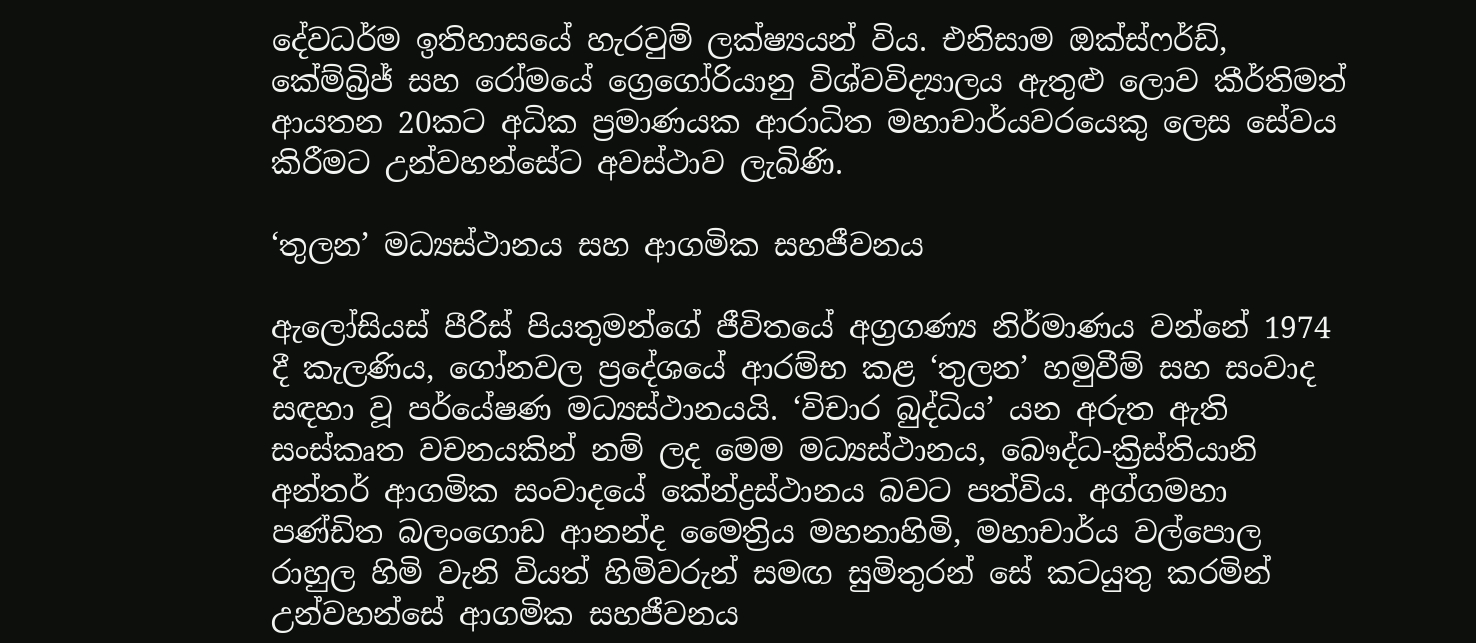දේවධර්ම ඉතිහාසයේ හැරවුම් ලක්ෂ්‍යයන් විය. එනිසාම ඔක්ස්ෆර්ඩ්, කේම්බ්‍රිජ් සහ රෝමයේ ග්‍රෙගෝරියානු විශ්වවිද්‍යාලය ඇතුළු ලොව කීර්තිමත් ආයතන 20කට අධික ප්‍රමාණයක ආරාධිත මහාචාර්යවරයෙකු ලෙස සේවය කිරීමට උන්වහන්සේට අවස්ථාව ලැබිණි.

‘තුලන’ මධ්‍යස්ථානය සහ ආගමික සහජීවනය

ඇලෝසියස් පීරිස් පියතුමන්ගේ ජීවිතයේ අග්‍රගණ්‍ය නිර්මාණය වන්නේ 1974 දී කැලණිය, ගෝනවල ප්‍රදේශයේ ආරම්භ කළ ‘තුලන’ හමුවීම් සහ සංවාද සඳහා වූ පර්යේෂණ මධ්‍යස්ථානයයි. ‘විචාර බුද්ධිය’ යන අරුත ඇති සංස්කෘත වචනයකින් නම් ලද මෙම මධ්‍යස්ථානය, බෞද්ධ-ක්‍රිස්තියානි අන්තර් ආගමික සංවාදයේ කේන්ද්‍රස්ථානය බවට පත්විය. අග්ගමහා පණ්ඩිත බලංගොඩ ආනන්ද මෛත්‍රිය මහනාහිමි, මහාචාර්ය වල්පොල රාහුල හිමි වැනි වියත් හිමිවරුන් සමඟ සුමිතුරන් සේ කටයුතු කරමින් උන්වහන්සේ ආගමික සහජීවනය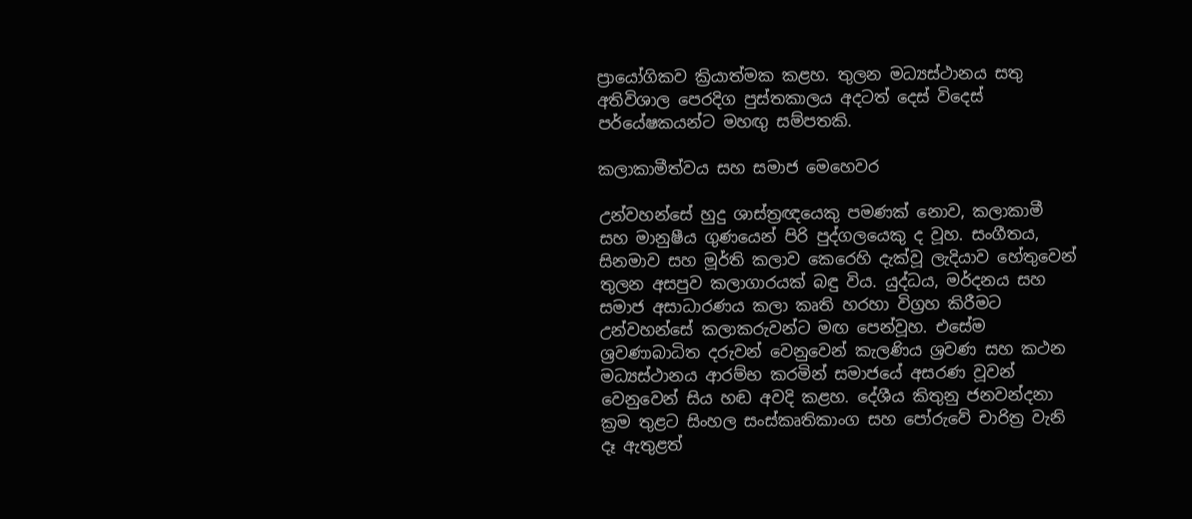ප්‍රායෝගිකව ක්‍රියාත්මක කළහ. තුලන මධ්‍යස්ථානය සතු අතිවිශාල පෙරදිග පුස්තකාලය අදටත් දෙස් විදෙස් පර්යේෂකයන්ට මහඟු සම්පතකි.

කලාකාමීත්වය සහ සමාජ මෙහෙවර

උන්වහන්සේ හුදු ශාස්ත්‍රඥයෙකු පමණක් නොව, කලාකාමී සහ මානුෂීය ගුණයෙන් පිරි පුද්ගලයෙකු ද වූහ. සංගීතය, සිනමාව සහ මූර්ති කලාව කෙරෙහි දැක්වූ ලැදියාව හේතුවෙන් තුලන අසපුව කලාගාරයක් බඳු විය. යුද්ධය, මර්දනය සහ සමාජ අසාධාරණය කලා කෘති හරහා විග්‍රහ කිරීමට උන්වහන්සේ කලාකරුවන්ට මඟ පෙන්වූහ. එසේම ශ්‍රවණාබාධිත දරුවන් වෙනුවෙන් කැලණිය ශ්‍රවණ සහ කථන මධ්‍යස්ථානය ආරම්භ කරමින් සමාජයේ අසරණ වූවන් වෙනුවෙන් සිය හඬ අවදි කළහ. දේශීය කිතුනු ජනවන්දනා ක්‍රම තුළට සිංහල සංස්කෘතිකාංග සහ පෝරුවේ චාරිත්‍ර වැනි දෑ ඇතුළත්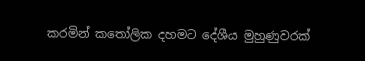කරමින් කතෝලික දහමට දේශීය මුහුණුවරක්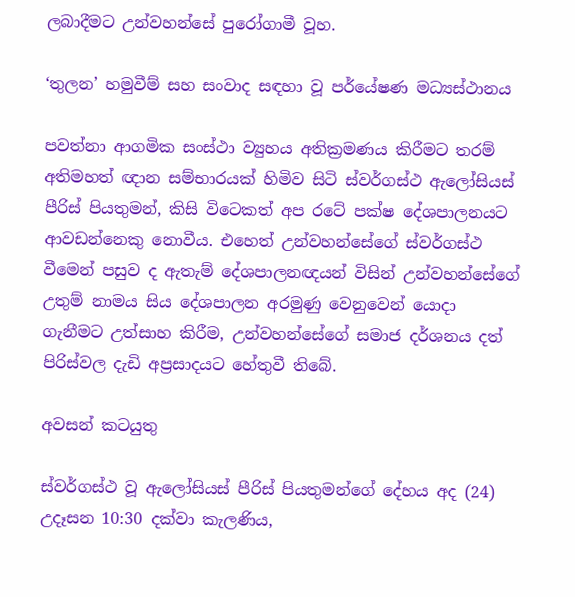ලබාදීමට උන්වහන්සේ පුරෝගාමී වූහ.

‘තුලන’ හමුවීම් සහ සංවාද සඳහා වූ පර්යේෂණ මධ්‍යස්ථානය

පවත්නා ආගමික සංස්ථා ව්‍යුහය අතික්‍රමණය කිරීමට තරම් අතිමහත් ඥාන සම්භාරයක් හිමිව සිටි ස්වර්ගස්ථ ඇලෝසියස් පීරිස් පියතුමන්, කිසි විටෙකත් අප රටේ පක්ෂ දේශපාලනයට ආවඩන්නෙකු නොවීය. එහෙත් උන්වහන්සේගේ ස්වර්ගස්ථ වීමෙන් පසුව ද ඇතැම් දේශපාලනඥයන් විසින් උන්වහන්සේගේ උතුම් නාමය සිය දේශපාලන අරමුණු වෙනුවෙන් යොදා ගැනීමට උත්සාහ කිරීම, උන්වහන්සේගේ සමාජ දර්ශනය දත් පිරිස්වල දැඩි අප්‍රසාදයට හේතුවී තිබේ.

අවසන් කටයුතු

ස්වර්ගස්ථ වූ ඇලෝසියස් පීරිස් පියතුමන්ගේ දේහය අද (24) උදෑසන 10:30 දක්වා කැලණිය,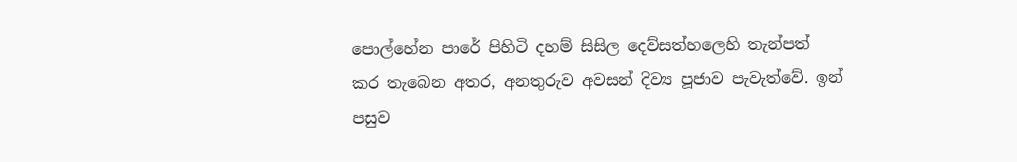පොල්හේන පාරේ පිහිටි දහම් සිසිල දෙව්සත්හලෙහි තැන්පත් කර තැබෙන අතර, අනතුරුව අවසන් දිව්‍ය පූජාව පැවැත්වේ. ඉන් පසුව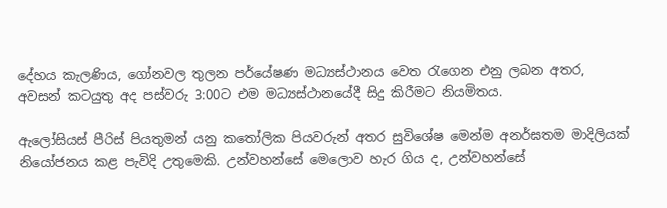දේහය කැලණිය, ගෝනවල තුලන පර්යේෂණ මධ්‍යස්ථානය වෙත රැගෙන එනු ලබන අතර, අවසන් කටයුතු අද පස්වරු 3:00ට එම මධ්‍යස්ථානයේදී සිදු කිරීමට නියමිතය.

ඇලෝසියස් පීරිස් පියතුමන් යනු කතෝලික පියවරුන් අතර සුවිශේෂ මෙන්ම අනර්ඝතම මාදිලියක් නියෝජනය කළ පැවිදි උතුමෙකි. උන්වහන්සේ මෙලොව හැර ගිය ද, උන්වහන්සේ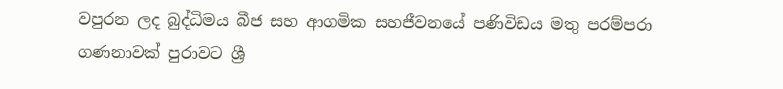වපුරන ලද බුද්ධිමය බීජ සහ ආගමික සහජීවනයේ පණිවිඩය මතු පරම්පරා ගණනාවක් පුරාවට ශ්‍රී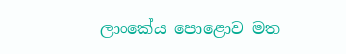ලාංකේය පොළොව මත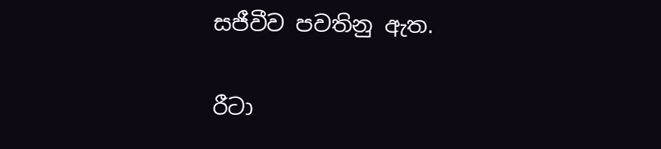සජීවීව පවතිනු ඇත.

රීටා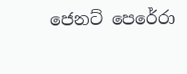ජෙනට් පෙරේරා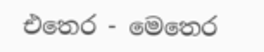එතෙර - මෙතෙර